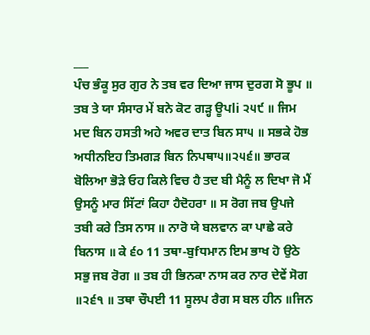___
ਪੰਚ ਭੰਕੂ ਸੁਰ ਗੁਰ ਨੇ ਤਬ ਵਰ ਦਿਆ ਜਾਸ ਦੁਰਗ ਸੋ ਭੂਪ ॥ ਤਬ ਤੇ ਯਾ ਸੰਸਾਰ ਮੇਂ ਬਨੇ ਕੋਟ ਗੜ੍ਹ ਊਪli ੨੫੯ ॥ ਜਿਮ ਮਦ ਬਿਨ ਹਸਤੀ ਅਹੇ ਅਵਰ ਦਾਤ ਬਿਨ ਸਾ੫ ॥ ਸਭਕੇ ਹੋਭ ਅਧੀਨਇਹ ਤਿਮਗੜ ਬਿਨ ਨਿਪਥਾ੫॥੨੫੬॥ ਭਾਰਕ ਬੋਲਿਆ ਭੋੜੇ ਓਹ ਕਿਲੇ ਵਿਚ ਹੈ ਤਦ ਬੀ ਮੈਨੂੰ ਲ ਦਿਖਾ ਜੋ ਮੈਂ ਉਸਨੂੰ ਮਾਰ ਸਿੱਟਾਂ ਕਿਹਾ ਹੈਦੋਹਰਾ ॥ ਸ ਰੋਗ ਜਬ ਉਪਜੇ ਤਬੀ ਕਰੇ ਤਿਸ ਨਾਸ ॥ ਨਾਰੋ ਯੇ ਬਲਵਾਨ ਕਾ ਪਾਛੇ ਕਰੇ ਬਿਨਾਸ ॥ ਕੇ ੬੦ 11 ਤਥਾ-ਬੁfਧਮਾਨ ਇਮ ਭਾਖ ਹੋ ਉਠੇ ਸਭੁ ਜਬ ਰੋਗ ॥ ਤਬ ਹੀ ਭਿਨਕਾ ਨਾਸ ਕਰ ਨਾਰ ਦੇਵੇਂ ਸੋਗ ॥੨੬੧ ॥ ਤਥਾ ਚੌਪਈ 11 ਸੂਲਪ ਰੈਗ ਸ ਬਲ ਹੀਨ ॥ਜਿਨ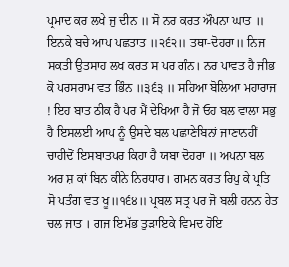ਪ੍ਰਮਾਦ ਕਰ ਲਖੇ ਜੁ ਦੀਨ ॥ ਸੋ ਨਰ ਕਰਤ ਔਪਨਾ ਘਾਤ ॥ ਇਨਕੇ ਬਚੇ ਆਪ ਪਛਤਾਤ ॥੨੬੨॥ ਤਥਾ-ਦੋਹਰਾ॥ ਨਿਜ ਸਕਤੀ ਉਤਸਾਹ ਲਖ ਕਰਤ ਸ ਪਰ ਗੰਨ। ਨਰ ਪਾਵਤ ਹੈ ਜੀਭ ਕੋ ਪਰਸਰਾਮ ਵਤ ਭਿੰਨ ॥੩੬੩ ॥ ਸਹਿਆ ਬੋਲਿਆ ਮਹਾਰਾਜ ! ਇਹ ਬਾਤ ਠੀਕ ਹੈ ਪਰ ਮੈਂ ਦੇਖਿਆ ਹੈ ਜੋ ਓਹ ਬਲ ਵਾਲਾ ਸਭੁ ਹੈ ਇਸਲਈ ਆਪ ਨੂੰ ਉਸਦੇ ਬਲ ਪਛਾਣੇਬਿਨਾਂ ਜਾਣਾਨਹੀਂ ਚਾਹੀਦੋਂ ਇਸਬਾਤਪਰ ਕਿਹਾ ਹੈ ਯਬਾ ਦੋਹਰਾ ॥ ਅਪਨਾ ਬਲ ਅਰ ਸ਼ ਕਾਂ ਬਿਨ ਕੀਨੇ ਨਿਰਧਾਰ। ਗਮਨ ਕਰਤ ਰਿਪੁ ਕੇ ਪ੍ਰਤਿ ਸੋ ਪਤੰਗ ਵਤ ਖੂ॥੧੬੪॥ ਪ੍ਰਬਲ ਸਤ੍ਰ ਪਰ ਜੋ ਬਲੀ ਹਨਨ ਹੇਤ ਚਲ ਜਾਤ । ਗਜ ਇਮੱਭ ਤੁੜਾਇਕੇ ਵਿਮਦ ਹੋਇ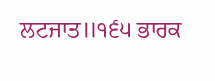ਲਟਜਾਤ॥੧੬੫ ਭਾਰਕ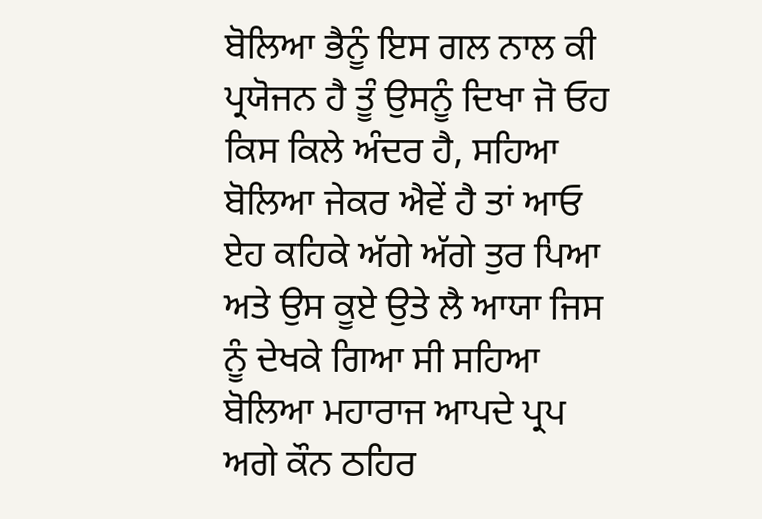ਬੋਲਿਆ ਭੈਨੂੰ ਇਸ ਗਲ ਨਾਲ ਕੀ ਪ੍ਰਯੋਜਨ ਹੈ ਤੂੰ ਉਸਨੂੰ ਦਿਖਾ ਜੋ ਓਹ ਕਿਸ ਕਿਲੇ ਅੰਦਰ ਹੈ, ਸਹਿਆ ਬੋਲਿਆ ਜੇਕਰ ਐਵੇਂ ਹੈ ਤਾਂ ਆਓ ਏਹ ਕਹਿਕੇ ਅੱਗੇ ਅੱਗੇ ਤੁਰ ਪਿਆ ਅਤੇ ਉਸ ਕੂਏ ਉਤੇ ਲੈ ਆਯਾ ਜਿਸ ਨੂੰ ਦੇਖਕੇ ਗਿਆ ਸੀ ਸਹਿਆ ਬੋਲਿਆ ਮਹਾਰਾਜ ਆਪਦੇ ਪ੍ਰਪ ਅਗੇ ਕੌਨ ਠਹਿਰ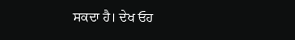ਸਕਦਾ ਹੈ। ਦੇਖ ਓਹ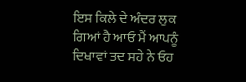ਇਸ ਕਿਲੇ ਦੇ ਅੰਦਰ ਲੁਕ ਗਿਆਂ ਹੈ ਆਓ ਮੈਂ ਆਪਨੂੰ ਦਿਖਾਵਾਂ ਤਦ ਸਹੇ ਨੇ ਓਹ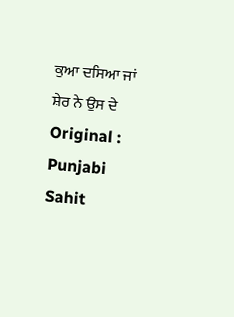ਕੁਆ ਦਸਿਆ ਜਾਂ ਸ਼ੇਰ ਨੇ ਉਸ ਦੇ Original : Punjabi Sahit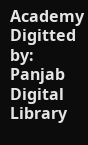Academy Digitted by: Panjab Digital Library